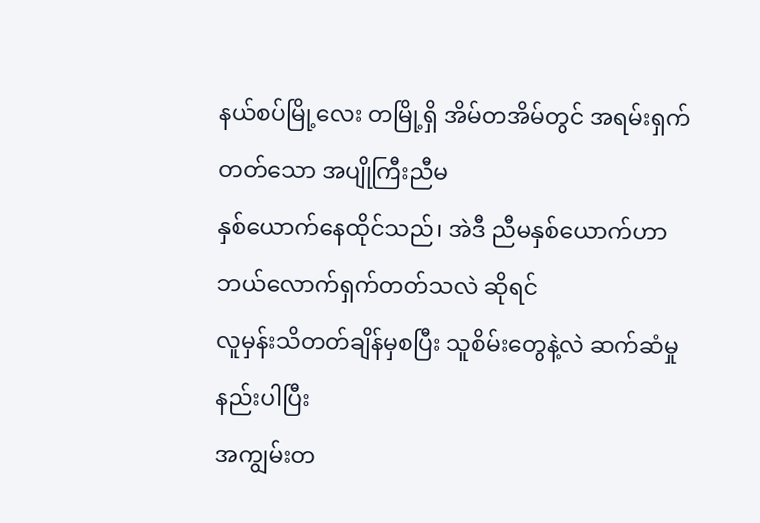နယ်စပ်မြို့လေး တမြို့ရှိ အိမ်တအိမ်တွင် အရမ်းရှက်တတ်သော အပျိုကြီးညီမ
နှစ်ယောက်နေထိုင်သည်၊ အဲဒီ ညီမနှစ်ယောက်ဟာ ဘယ်လောက်ရှက်တတ်သလဲ ဆိုရင်
လူမှန်းသိတတ်ချိန်မှစပြီး သူစိမ်းတွေနဲ့လဲ ဆက်ဆံမှုနည်းပါပြီး
အကျွမ်းတ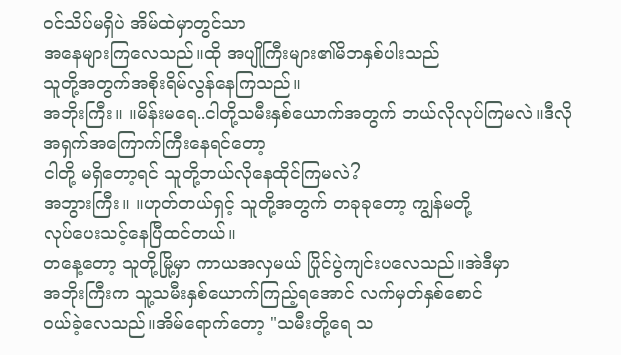ဝင်သိပ်မရှိပဲ အိမ်ထဲမှာတွင်သာ
အနေများကြလေသည်။ထို အပျိုကြီးများ၏မိဘနှစ်ပါးသည်
သူတို့အတွက်အစိုးရိမ်လွန်နေကြသည်။
အဘိုးကြီး။ ။မိန်းမရေ..ငါတို့သမီးနှစ်ယောက်အတွက် ဘယ်လိုလုပ်ကြမလဲ။ဒီလို
အရှက်အကြောက်ကြီးနေရင်တော့
ငါတို့ မရှိတော့ရင် သူတို့ဘယ်လိုနေထိုင်ကြမလဲ?
အဘွားကြီး။ ။ဟုတ်တယ်ရှင့် သူတို့အတွက် တခုခုတော့ ကျွန်မတို့
လုပ်ပေးသင့်နေပြီထင်တယ်။
တနေ့တော့ သူတို့မြို့မှာ ကာယအလှမယ် ပြိုင်ပွဲကျင်းပလေသည်။အဲဒီမှာ
အဘိုးကြီးက သူ့သမီးနှစ်ယောက်ကြည့်ရအောင် လက်မှတ်နှစ်စောင်
ဝယ်ခဲ့လေသည်။အိမ်ရောက်တော့ "သမီးတို့ရေ သ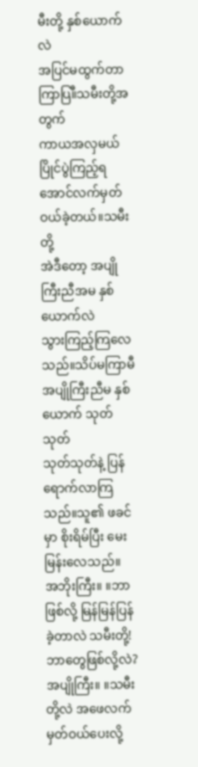မီးတို့ နှစ်ယောက်လဲ
အပြင်မထွက်တာကြာပြ။ီသမီးတို့အတွက်
ကာယအလှမယ်ပြိုင်ပွဲကြည့်ရအောင်လက်မှတ်ဝယ်ခဲ့တယ်။သမီးတို့
အဲဒီတော့ အပျိုကြီးညီအမ နှစ်ယောက်လဲ
သွားကြည့်ကြလေသည်။သိပ်မကြာမီ အပျိုကြီးညီမ နှစ်ယောက် သုတ်သုတ်
သုတ်သုတ်နဲ့ ပြန်ရောက်လာကြသည်။သူ၏ ဖခင်မှာ စိုးရိမ်ပြီး မေးမြန်းလေသည်။
အဘိုးကြီး။ ။ဘာဖြစ်လို့ မြန်မြန်ပြန်ခဲ့တာလဲ သမီးတို့! ဘာတွေဖြစ်လို့လဲ?
အပျိုကြီး။ ။သမီးတို့လဲ အဖေလက်မှတ်ဝယ်ပေးလို့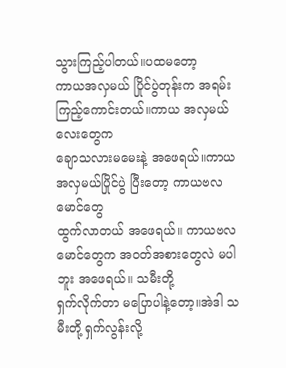သွားကြည့်ပါတယ်။ပထမတော့
ကာယအလှမယ် ပြိုင်ပွဲတုန်းက အရမ်းကြည့်ကောင်းတယ်။ကာယ အလှမယ်လေးတွေက
ချောသလားမမေးနဲ့ အဖေရယ်။ကာယအလှမယ်ပြိုင်ပွဲ ပြီးတော့ ကာယဗလမောင်တွေ
ထွက်လာတယ် အဖေရယ်။ ကာယဗလမောင်တွေက အဝတ်အစားတွေလဲ မပါဘူး အဖေရယ်။ သမီးတို့
ရှက်လိုက်တာ မပြောပါနဲ့တော့။အဲဒါ သမီးတို့ ရှက်လွန်းလို့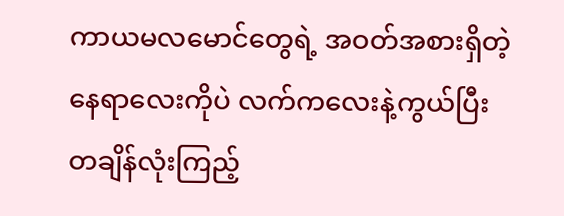ကာယမလမောင်တွေရဲ့ အဝတ်အစားရှိတဲ့ နေရာလေးကိုပဲ လက်ကလေးနဲ့ကွယ်ပြီး
တချိန်လုံးကြည့်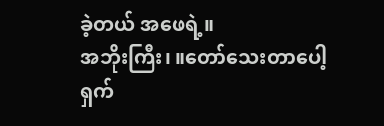ခဲ့တယ် အဖေရဲ့။
အဘိုးကြီး၊ ။တော်သေးတာပေါ့ ရှက်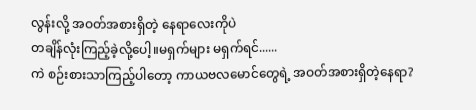လွန်းလို့ အဝတ်အစားရှိတဲ့ နေရာလေးကိုပဲ
တချိန်လုံးကြည့်ခဲ့လို့ပေါ့။မရှက်များ မရှက်ရင်......
ကဲ စဉ်းစားသာကြည့်ပါတော့ ကာယဗလမောင်တွေရဲ့ အဝတ်အစားရှိတဲ့နေရာ?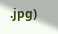.jpg)